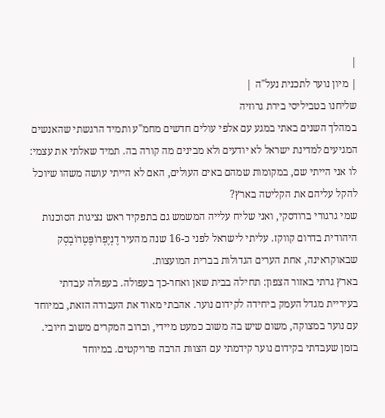|
| מיון נוער לתכנית נעל"ה |
שליחנו בטביליסי בירת גרוזיה
במהלך השנים באתי במגע עם אלפי עולים חדשים מחמ"ע ותמיד הרגשתי שהאנשים המגיעים למדינת ישראל לא יודעים ולא מבינים מה קורה בה. תמיד שאלתי את עצמי: לו אני הייתי שם, במקומות שמהם באים העולים, האם לא הייתי עושה משהו שיוכל להקל עליהם את הקליטה בארץ?
שמי גרגורי ברודסקי, ואני שליח עלייה המשמש גם בתפקיד ראש נציגות הסוכנות היהודית בדרום קווקז. עליתי לישראל לפני כ-16 שנה מהעיר דֶנְיֶפְּרוֹפֶּטְרוֹבְסְק שבאוקראינה, אחת הערים הגדולות בברית המועצות.
בארץ גרתי באזור הצפון: תחילה בבית שאן ואחר-כך בעפולה. בעפולה עבדתי בעיריית מגדל העמק ביחידה לקידום נוער. אהבתי מאוד את העבודה הזאת, במיוחד עם נוער במצוקה, משום שיש בה משוב כמעט מיידי, וברוב המקרים משוב חיובי. בזמן שעבדתי בקידום נוער קידמתי עם הצוות הרבה פרויקטים. במיוחד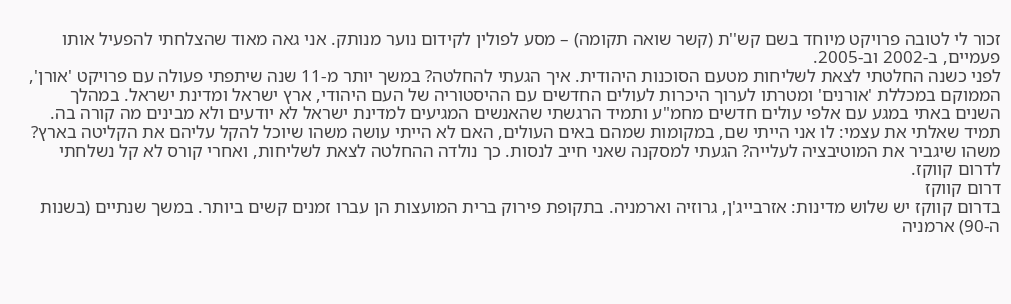זכור לי לטובה פרויקט מיוחד בשם קש''ת (קשר שואה תקומה) – מסע לפולין לקידום נוער מנותק. אני גאה מאוד שהצלחתי להפעיל אותו פעמיים, ב-2002 וב-2005.
לפני כשנה החלטתי לצאת לשליחות מטעם הסוכנות היהודית. איך הגעתי להחלטה? במשך יותר מ-11 שנה שיתפתי פעולה עם פרויקט 'אורן', הממוקם במכללת 'אורנים' ומטרתו לערוך היכרות לעולים החדשים עם ההיסטוריה של העם היהודי, ארץ ישראל ומדינת ישראל. במהלך השנים באתי במגע עם אלפי עולים חדשים מחמ"ע ותמיד הרגשתי שהאנשים המגיעים למדינת ישראל לא יודעים ולא מבינים מה קורה בה. תמיד שאלתי את עצמי: לו אני הייתי שם, במקומות שמהם באים העולים, האם לא הייתי עושה משהו שיוכל להקל עליהם את הקליטה בארץ? משהו שיגביר את המוטיבציה לעלייה? הגעתי למסקנה שאני חייב לנסות. כך נולדה ההחלטה לצאת לשליחות, ואחרי קורס לא קל נשלחתי לדרום קווקז.
דרום קווקז
בדרום קווקז יש שלוש מדינות: אזרבייג'ן, גרוזיה וארמניה. בתקופת פירוק ברית המועצות הן עברו זמנים קשים ביותר. במשך שנתיים (בשנות ה-90) ארמניה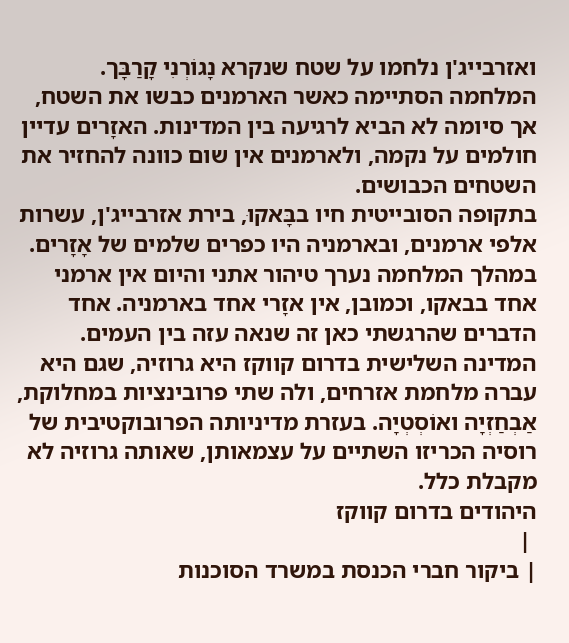ואזרבייג'ן נלחמו על שטח שנקרא נָגוֹרְנִי קָרַבָּך. המלחמה הסתיימה כאשר הארמנים כבשו את השטח, אך סיומה לא הביא לרגיעה בין המדינות. האזָרים עדיין חולמים על נקמה, ולארמנים אין שום כוונה להחזיר את השטחים הכבושים.
בתקופה הסובייטית חיו בבָּאקוּ, בירת אזרבייג'ן, עשרות אלפי ארמנים, ובארמניה היו כפרים שלמים של אָזָרים. במהלך המלחמה נערך טיהור אתני והיום אין ארמני אחד בבאקו, וכמובן, אין אזָרי אחד בארמניה. אחד הדברים שהרגשתי כאן זה שנאה עזה בין העמים.
המדינה השלישית בדרום קווקז היא גרוזיה, שגם היא עברה מלחמת אזרחים, ולה שתי פרובינציות במחלוקת, אַבְחַזְיָה ואוֹסְטְיָה. בעזרת מדיניותה הפרובוקטיבית של רוסיה הכריזו השתיים על עצמאותן, שאותה גרוזיה לא מקבלת כלל.
היהודים בדרום קווקז
 |
| ביקור חברי הכנסת במשרד הסוכנות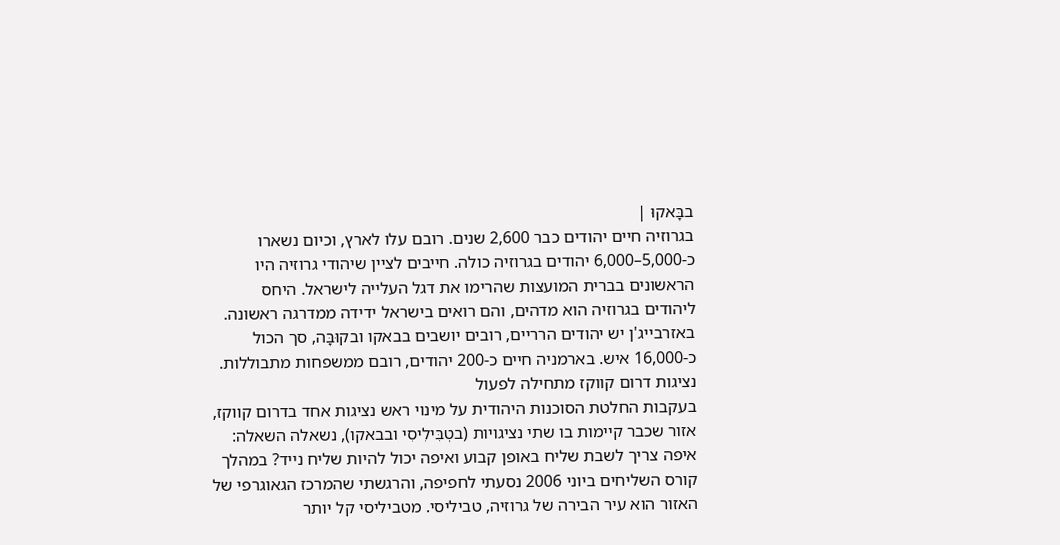בבָּאקוּ |
בגרוזיה חיים יהודים כבר 2,600 שנים. רובם עלו לארץ, וכיום נשארו כ-5,000–6,000 יהודים בגרוזיה כולה. חייבים לציין שיהודי גרוזיה היו הראשונים בברית המועצות שהרימו את דגל העלייה לישראל. היחס ליהודים בגרוזיה הוא מדהים, והם רואים בישראל ידידה ממדרגה ראשונה. באזרבייג'ן יש יהודים הרריים, רובים יושבים בבאקו ובקוּבָּה, סך הכול כ-16,000 איש. בארמניה חיים כ-200 יהודים, רובם ממשפחות מתבוללות.
נציגות דרום קווקז מתחילה לפעול
בעקבות החלטת הסוכנות היהודית על מינוי ראש נציגות אחד בדרום קווקז, אזור שכבר קיימות בו שתי נציגויות (בטְבִּילִיסִי ובבאקו), נשאלה השאלה: איפה צריך לשבת שליח באופן קבוע ואיפה יכול להיות שליח נייד? במהלך קורס השליחים ביוני 2006 נסעתי לחפיפה, והרגשתי שהמרכז הגאוגרפי של האזור הוא עיר הבירה של גרוזיה, טביליסי. מטביליסי קל יותר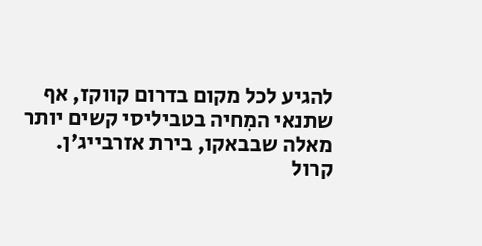להגיע לכל מקום בדרום קווקז, אף שתנאי המִחיה בטביליסי קשים יותר מאלה שבבאקו, בירת אזרבייג'ן.
קרול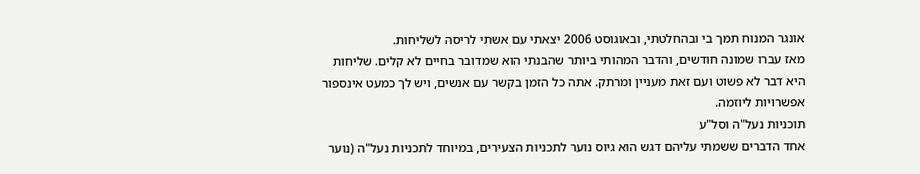אונגר המנוח תמך בי ובהחלטתי, ובאוגוסט 2006 יצאתי עם אשתי לריסה לשליחות.
מאז עברו שמונה חודשים, והדבר המהותי ביותר שהבנתי הוא שמדובר בחיים לא קלים. שליחות היא דבר לא פשוט ועם זאת מעניין ומרתק. אתה כל הזמן בקשר עם אנשים, ויש לך כמעט אינספור אפשרויות ליוזמה.
תוכניות נעל"ה וסל"ע
אחד הדברים ששמתי עליהם דגש הוא גיוס נוער לתכניות הצעירים, במיוחד לתכניות נעל"ה (נוער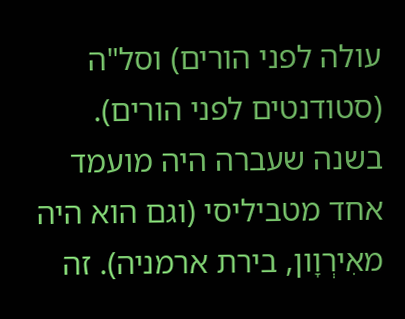עולה לפני הורים) וסל"ה (סטודנטים לפני הורים). בשנה שעברה היה מועמד אחד מטביליסי (וגם הוא היה מאִירְוָון, בירת ארמניה). זה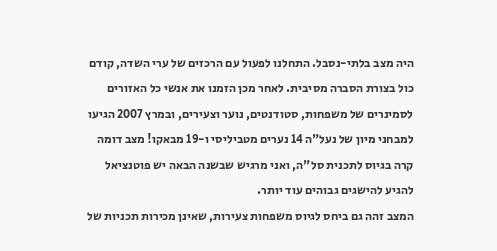היה מצב בלתי-נסבל. התחלנו לפעול עם הרכזים של ערי השדה, קודם כול בצורת הסברה מסיבית. לאחר מכן הזמנו את אנשי כל האזורים לסמינרים של משפחות, סטודנטים, נוער וצעירים, ובמרץ 2007 הגיעו למבחני מיון של נעל"ה 14 נערים מטביליסי ו-19 מבאקו! מצב דומה קרה בגיוס לתכנית סל"ה, ואני מרגיש שבשנה הבאה יש פוטנציאל להגיע להישגים גבוהים עוד יותר.
המצב זהה גם ביחס לגיוס משפחות צעירות, שאינן מכירות תכניות של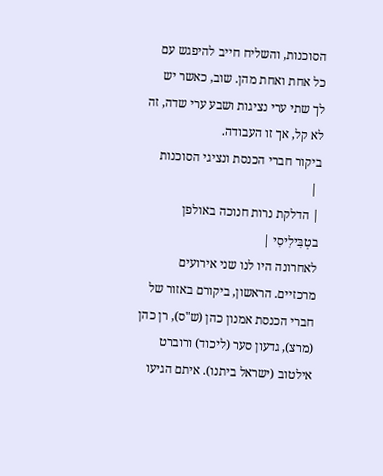הסוכנות, והשליח חייב להיפגש עם כל אחת ואחת מהן. שוב, כאשר יש לך שתי ערי נציגות ושבע ערי שדה, זה לא קל, אך זו העבודה.
ביקור חברי הכנסת ונציגי הסוכנות
 |
| הדלקת נרות חנוכה באולפן בטְבִּילִיסִי |
לאחרונה היו לנו שני אירועים מרכזיים. הראשון, ביקורם באזור של חברי הכנסת אמנון כהן (ש"ס), רן כהן (מרצ), גדעון סער (ליכוד) ורוברט אילטוב (ישראל ביתנו). איתם הגיעו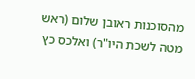מהסוכנות ראובן שלום (ראש מטה לשכת היו"ר) ואלכס כץ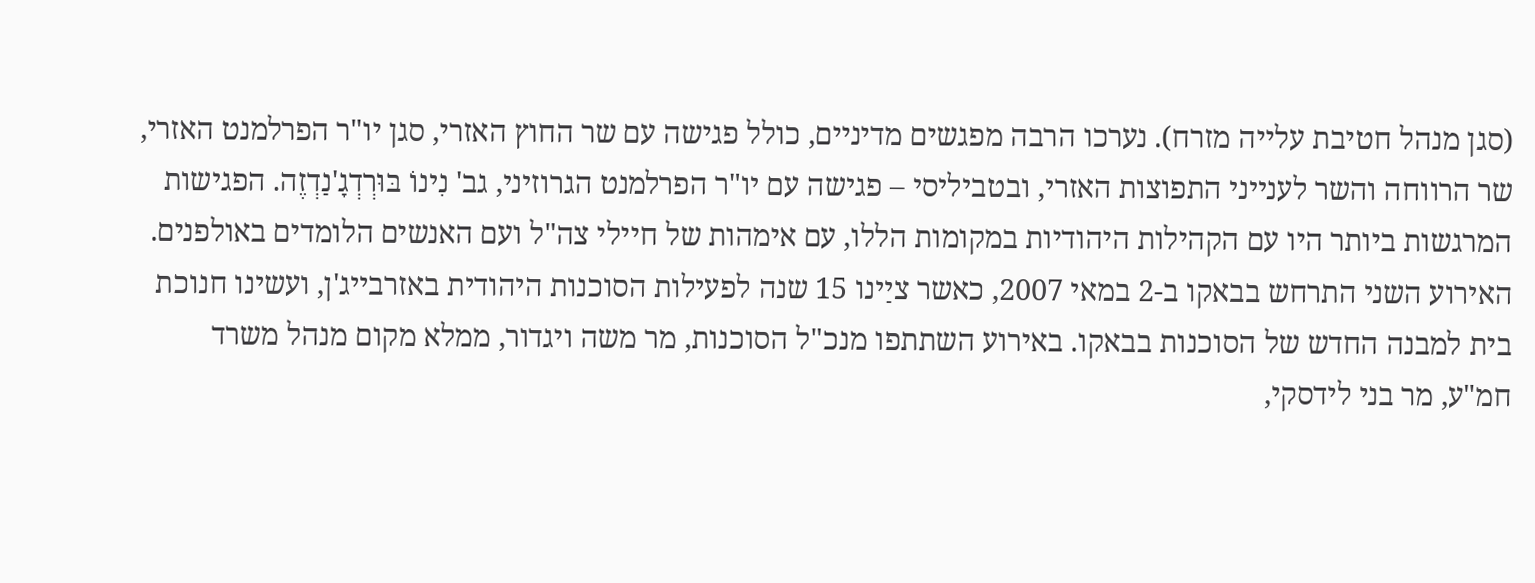(סגן מנהל חטיבת עלייה מזרח). נערכו הרבה מפגשים מדיניים, כולל פגישה עם שר החוץ האזרי, סגן יו"ר הפרלמנט האזרי, שר הרווחה והשר לענייני התפוצות האזרי, ובטביליסי – פגישה עם יו"ר הפרלמנט הגרוזיני, גב' נִינוֹ בּוּרְדְגָ'נַדְזֶה. הפגישות המרגשות ביותר היו עם הקהילות היהודיות במקומות הללו, עם אימהות של חיילי צה"ל ועם האנשים הלומדים באולפנים.
האירוע השני התרחש בבאקו ב-2 במאי 2007, כאשר ציַינו 15 שנה לפעילות הסוכנות היהודית באזרבייג'ן, ועשינו חנוכת בית למבנה החדש של הסוכנות בבאקו. באירוע השתתפו מנכ"ל הסוכנות, מר משה ויגדור, ממלא מקום מנהל משרד חמ"ע, מר בני לידסקי,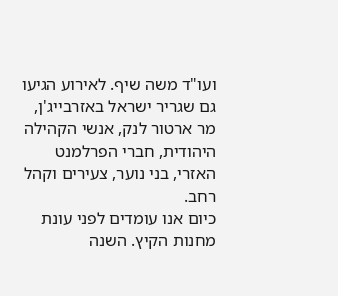ועו"ד משה שיף. לאירוע הגיעו גם שגריר ישראל באזרבייג'ן, מר ארטור לנק, אנשי הקהילה היהודית, חברי הפרלמנט האזרי, בני נוער, צעירים וקהל רחב.
כיום אנו עומדים לפני עונת מחנות הקיץ. השנה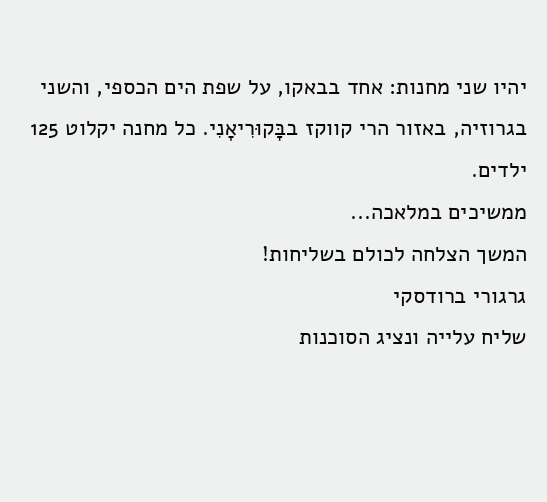יהיו שני מחנות: אחד בבאקו, על שפת הים הכספי, והשני בגרוזיה, באזור הרי קווקז בבָּקוּרִיאָנִי. כל מחנה יקלוט 125 ילדים.
ממשיכים במלאכה...
המשך הצלחה לכולם בשליחות!
גרגורי ברודסקי
שליח עלייה ונציג הסוכנות